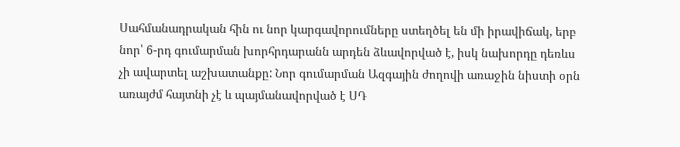Սահմանադրական հին ու նոր կարգավորումները ստեղծել են մի իրավիճակ, երբ նոր՝ 6-րդ գումարման խորհրդարանն արդեն ձևավորված է, իսկ նախորդը դեռևս չի ավարտել աշխատանքը: Նոր գումարման Ազգային ժողովի առաջին նիստի օրն առայժմ հայտնի չէ և պայմանավորված է ՍԴ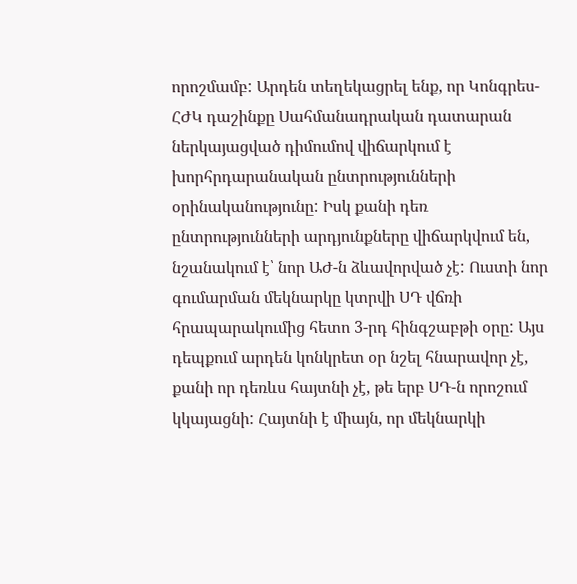որոշմամբ: Արդեն տեղեկացրել ենք, որ Կոնգրես-ՀԺԿ դաշինքը Սահմանադրական դատարան ներկայացված դիմումով վիճարկում է խորհրդարանական ընտրությունների օրինականությունը: Իսկ քանի դեռ ընտրությունների արդյունքները վիճարկվում են, նշանակում է՝ նոր ԱԺ-ն ձևավորված չէ: Ուստի նոր գումարման մեկնարկը կտրվի ՍԴ վճռի հրապարակումից հետո 3-րդ հինգշաբթի օրը: Այս դեպքում արդեն կոնկրետ օր նշել հնարավոր չէ, քանի որ դեռևս հայտնի չէ, թե երբ ՍԴ-ն որոշում կկայացնի: Հայտնի է միայն, որ մեկնարկի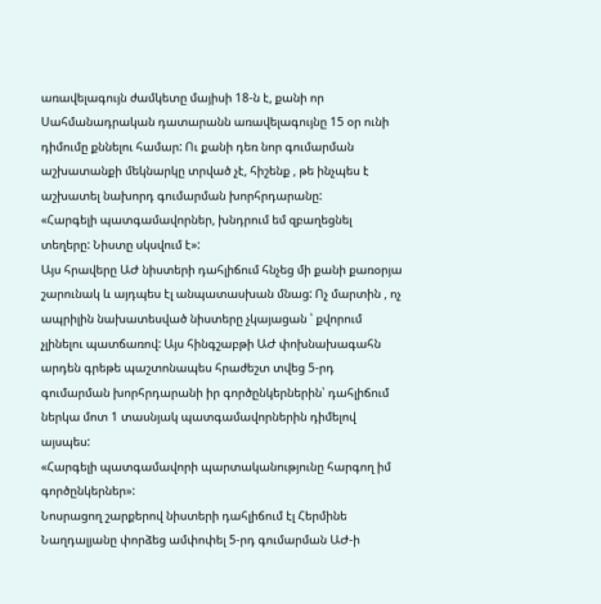առավելագույն ժամկետը մայիսի 18-ն է, քանի որ Սահմանադրական դատարանն առավելագույնը 15 օր ունի դիմումը քննելու համար: Ու քանի դեռ նոր գումարման աշխատանքի մեկնարկը տրված չէ, հիշենք , թե ինչպես է աշխատել նախորդ գումարման խորհրդարանը:
«Հարգելի պատգամավորներ, խնդրում եմ զբաղեցնել տեղերը: Նիստը սկսվում է»:
Այս հրավերը ԱԺ նիստերի դահլիճում հնչեց մի քանի քառօրյա շարունակ և այդպես էլ անպատասխան մնաց: Ոչ մարտին , ոչ ապրիլին նախատեսված նիստերը չկայացան ՝ քվորում չլինելու պատճառով: Այս հինգշաբթի ԱԺ փոխնախագահն արդեն գրեթե պաշտոնապես հրաժեշտ տվեց 5-րդ գումարման խորհրդարանի իր գործընկերներին՝ դահլիճում ներկա մոտ 1 տասնյակ պատգամավորներին դիմելով այսպես:
«Հարգելի պատգամավորի պարտականությունը հարգող իմ գործընկերներ»:
Նոսրացող շարքերով նիստերի դահլիճում էլ Հերմինե Նաղդալյանը փորձեց ամփոփել 5-րդ գումարման ԱԺ-ի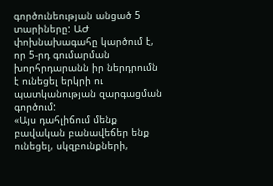գործունեության անցած 5 տարիները: ԱԺ փոխնախագահը կարծում է, որ 5-րդ գումարման խորհրդարանն իր ներդրումն է ունեցել երկրի ու պատկանության զարգացման գործում:
«Այս դահլիճում մենք բավական բանավեճեր ենք ունեցել, սկզբունքների,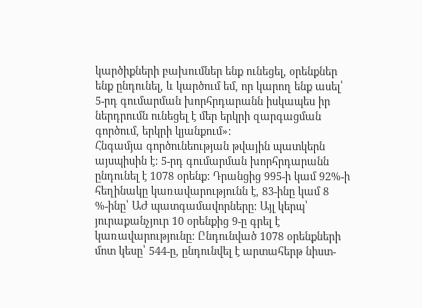կարծիքների բախումներ ենք ունեցել, օրենքներ ենք ընդունել, և կարծում եմ, որ կարող ենք ասել՝ 5-րդ գումարման խորհրդարանն իսկապես իր ներդրումն ունեցել է մեր երկրի զարգացման գործում, երկրի կյանքում»:
Հնգամյա գործունեության թվային պատկերն այսպիսին է: 5-րդ գումարման խորհրդարանն ընդունել է 1078 օրենք: Դրանցից 995-ի կամ 92%-ի հեղինակը կառավարությունն է, 83-ինը կամ 8 %-ինը՝ ԱԺ պատգամավորները: Այլ կերպ՝ յուրաքանչյուր 10 օրենքից 9-ը գրել է կառավարությունը: Ընդունված 1078 օրենքների մոտ կեսը՝ 544-ը, ընդունվել է արտահերթ նիստ-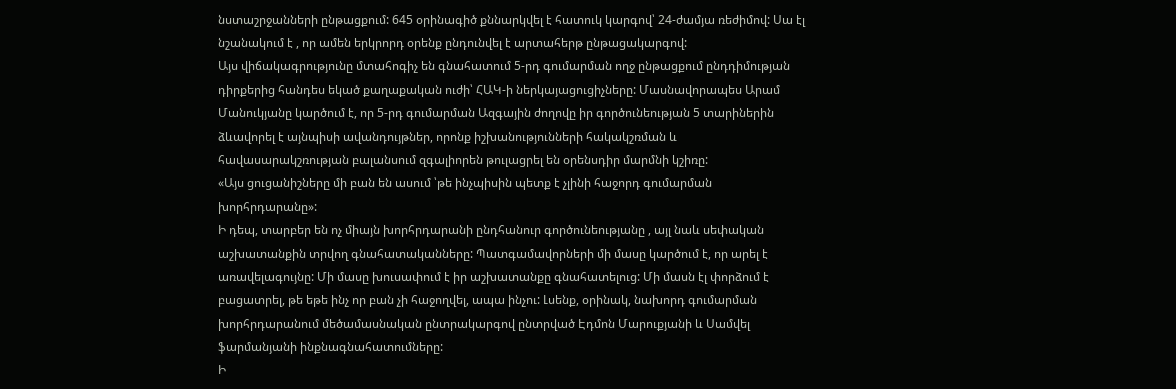նստաշրջանների ընթացքում: 645 օրինագիծ քննարկվել է հատուկ կարգով՝ 24-ժամյա ռեժիմով: Սա էլ նշանակում է , որ ամեն երկրորդ օրենք ընդունվել է արտահերթ ընթացակարգով:
Այս վիճակագրությունը մտահոգիչ են գնահատում 5-րդ գումարման ողջ ընթացքում ընդդիմության դիրքերից հանդես եկած քաղաքական ուժի՝ ՀԱԿ-ի ներկայացուցիչները: Մասնավորապես Արամ Մանուկյանը կարծում է, որ 5-րդ գումարման Ազգային ժողովը իր գործունեության 5 տարիներին ձևավորել է այնպիսի ավանդույթներ, որոնք իշխանությունների հակակշռման և հավասարակշռության բալանսում զգալիորեն թուլացրել են օրենսդիր մարմնի կշիռը:
«Այս ցուցանիշները մի բան են ասում ՝թե ինչպիսին պետք է չլինի հաջորդ գումարման խորհրդարանը»:
Ի դեպ, տարբեր են ոչ միայն խորհրդարանի ընդհանուր գործունեությանը , այլ նաև սեփական աշխատանքին տրվող գնահատականները: Պատգամավորների մի մասը կարծում է, որ արել է առավելագույնը: Մի մասը խուսափում է իր աշխատանքը գնահատելուց: Մի մասն էլ փորձում է բացատրել, թե եթե ինչ որ բան չի հաջողվել, ապա ինչու: Լսենք, օրինակ, նախորդ գումարման խորհրդարանում մեծամասնական ընտրակարգով ընտրված Էդմոն Մարուքյանի և Սամվել ֆարմանյանի ինքնագնահատումները:
Ի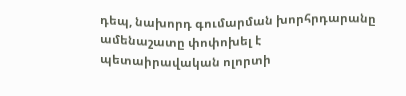դեպ, նախորդ գումարման խորհրդարանը ամենաշատը փոփոխել է պետաիրավական ոլորտի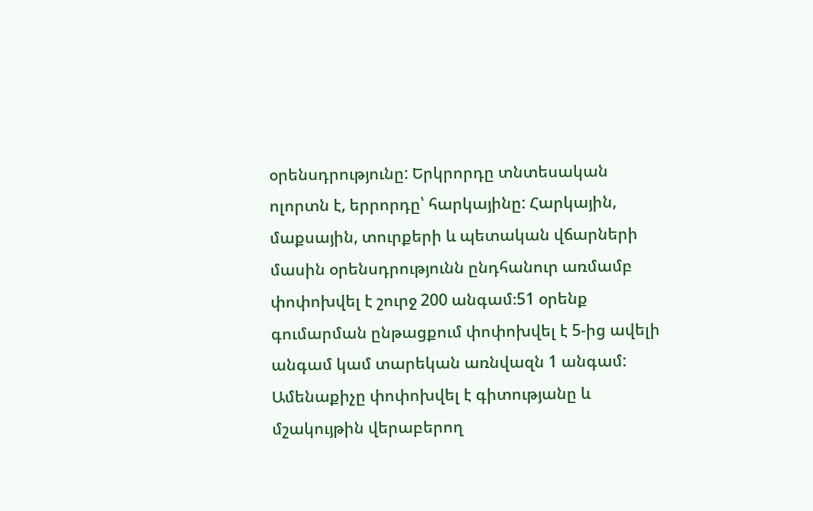օրենսդրությունը: Երկրորդը տնտեսական ոլորտն է, երրորդը՝ հարկայինը: Հարկային, մաքսային, տուրքերի և պետական վճարների մասին օրենսդրությունն ընդհանուր առմամբ փոփոխվել է շուրջ 200 անգամ։51 օրենք գումարման ընթացքում փոփոխվել է 5-ից ավելի անգամ կամ տարեկան առնվազն 1 անգամ:
Ամենաքիչը փոփոխվել է գիտությանը և մշակույթին վերաբերող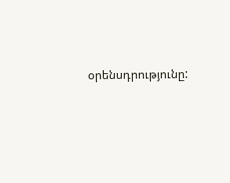օրենսդրությունը: